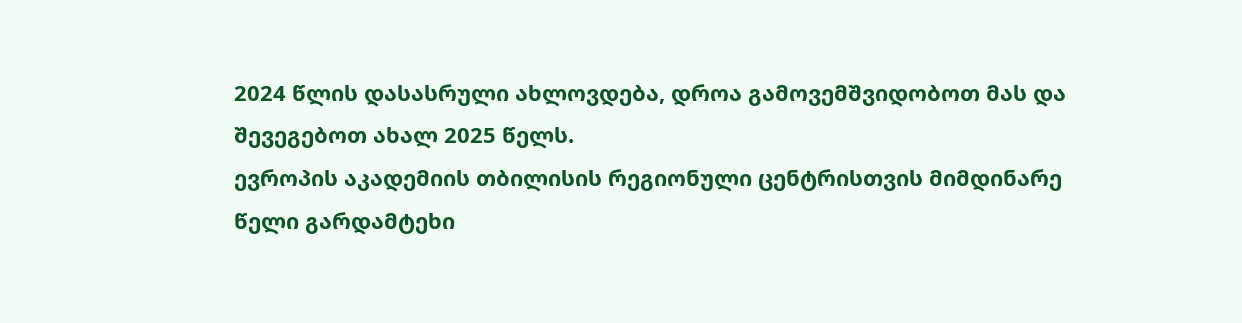2024 წლის დასასრული ახლოვდება, დროა გამოვემშვიდობოთ მას და შევეგებოთ ახალ 2025 წელს.
ევროპის აკადემიის თბილისის რეგიონული ცენტრისთვის მიმდინარე წელი გარდამტეხი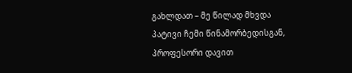გახლდათ – მე წილად მხვდა პატივი ჩემი წინამორბედისგან, პროფესორი დავით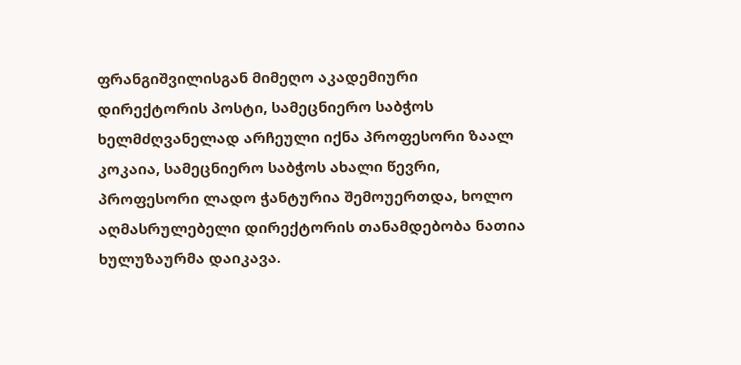ფრანგიშვილისგან მიმეღო აკადემიური დირექტორის პოსტი, სამეცნიერო საბჭოს ხელმძღვანელად არჩეული იქნა პროფესორი ზაალ კოკაია, სამეცნიერო საბჭოს ახალი წევრი, პროფესორი ლადო ჭანტურია შემოუერთდა, ხოლო აღმასრულებელი დირექტორის თანამდებობა ნათია ხულუზაურმა დაიკავა.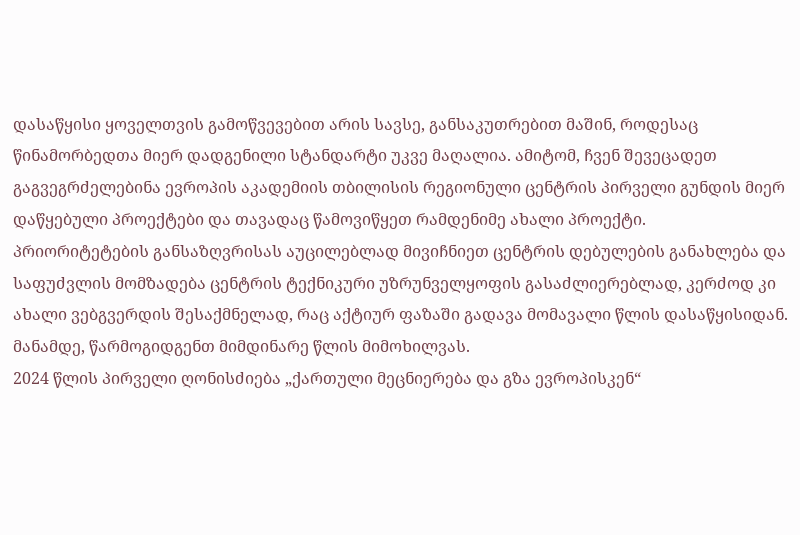დასაწყისი ყოველთვის გამოწვევებით არის სავსე, განსაკუთრებით მაშინ, როდესაც წინამორბედთა მიერ დადგენილი სტანდარტი უკვე მაღალია. ამიტომ, ჩვენ შევეცადეთ გაგვეგრძელებინა ევროპის აკადემიის თბილისის რეგიონული ცენტრის პირველი გუნდის მიერ დაწყებული პროექტები და თავადაც წამოვიწყეთ რამდენიმე ახალი პროექტი.
პრიორიტეტების განსაზღვრისას აუცილებლად მივიჩნიეთ ცენტრის დებულების განახლება და საფუძვლის მომზადება ცენტრის ტექნიკური უზრუნველყოფის გასაძლიერებლად, კერძოდ კი ახალი ვებგვერდის შესაქმნელად, რაც აქტიურ ფაზაში გადავა მომავალი წლის დასაწყისიდან.
მანამდე, წარმოგიდგენთ მიმდინარე წლის მიმოხილვას.
2024 წლის პირველი ღონისძიება „ქართული მეცნიერება და გზა ევროპისკენ“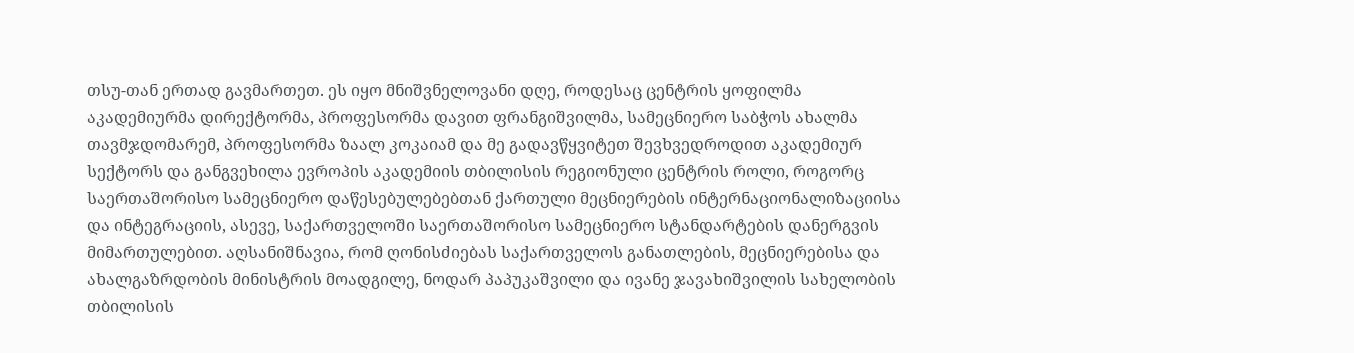თსუ-თან ერთად გავმართეთ. ეს იყო მნიშვნელოვანი დღე, როდესაც ცენტრის ყოფილმა აკადემიურმა დირექტორმა, პროფესორმა დავით ფრანგიშვილმა, სამეცნიერო საბჭოს ახალმა თავმჯდომარემ, პროფესორმა ზაალ კოკაიამ და მე გადავწყვიტეთ შევხვედროდით აკადემიურ სექტორს და განგვეხილა ევროპის აკადემიის თბილისის რეგიონული ცენტრის როლი, როგორც საერთაშორისო სამეცნიერო დაწესებულებებთან ქართული მეცნიერების ინტერნაციონალიზაციისა და ინტეგრაციის, ასევე, საქართველოში საერთაშორისო სამეცნიერო სტანდარტების დანერგვის მიმართულებით. აღსანიშნავია, რომ ღონისძიებას საქართველოს განათლების, მეცნიერებისა და ახალგაზრდობის მინისტრის მოადგილე, ნოდარ პაპუკაშვილი და ივანე ჯავახიშვილის სახელობის თბილისის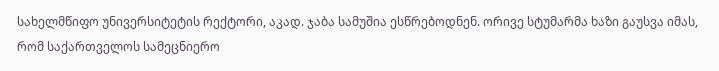სახელმწიფო უნივერსიტეტის რექტორი, აკად. ჯაბა სამუშია ესწრებოდნენ. ორივე სტუმარმა ხაზი გაუსვა იმას, რომ საქართველოს სამეცნიერო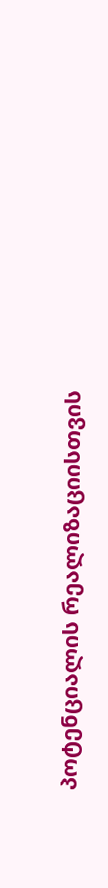პოტენციალის რეალიზაციისთვის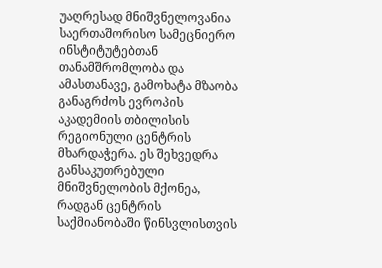უაღრესად მნიშვნელოვანია საერთაშორისო სამეცნიერო ინსტიტუტებთან თანამშრომლობა და ამასთანავე, გამოხატა მზაობა განაგრძოს ევროპის აკადემიის თბილისის რეგიონული ცენტრის მხარდაჭერა. ეს შეხვედრა განსაკუთრებული მნიშვნელობის მქონეა, რადგან ცენტრის საქმიანობაში წინსვლისთვის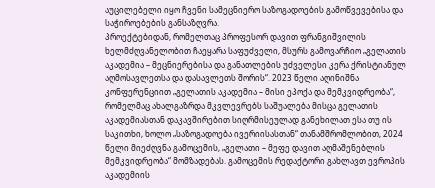აუცილებელი იყო ჩვენი სამეცნიერო საზოგადოების გამოწვევებისა და საჭიროებების განსაზღვრა.
პროექტებიდან, რომელთაც პროფესორ დავით ფრანგიშვილის ხელმძღვანელობით ჩაეყარა საფუძველი, მსურს გამოვარჩიო „გელათის აკადემია – მეცნიერებისა და განათლების უძველესი კერა ქრისტიანულ აღმოსავლეთსა და დასავლეთს შორის“. 2023 წელი აღინიშნა კონფერენციით „გელათის აკადემია – მისი ეპოქა და მემკვიდრეობა“, რომელმაც ახალგაზრდა მკვლევრებს საშუალება მისცა გელათის აკადემიასთან დაკავშირებით სიღრმისეულად განეხილათ ესა თუ ის საკითხი, ხოლო „საზოგადოება ივერიისასთან“ თანამშრომლობით, 2024 წელი მიეძღვნა გამოცემის, „გელათი – მეფე დავით აღმაშენებლის მემკვიდრეობა“ მომზადებას. გამოცემის რედაქტორი გახლავთ ევროპის აკადემიის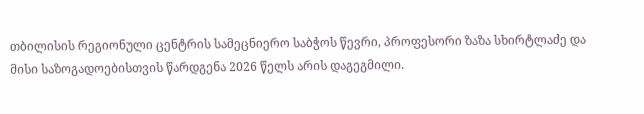თბილისის რეგიონული ცენტრის სამეცნიერო საბჭოს წევრი, პროფესორი ზაზა სხირტლაძე და მისი საზოგადოებისთვის წარდგენა 2026 წელს არის დაგეგმილი.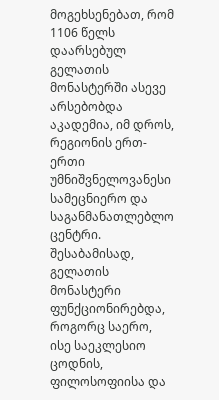მოგეხსენებათ, რომ 1106 წელს დაარსებულ გელათის მონასტერში ასევე არსებობდა აკადემია, იმ დროს, რეგიონის ერთ-ერთი უმნიშვნელოვანესი სამეცნიერო და საგანმანათლებლო ცენტრი. შესაბამისად, გელათის მონასტერი ფუნქციონირებდა, როგორც საერო, ისე საეკლესიო ცოდნის, ფილოსოფიისა და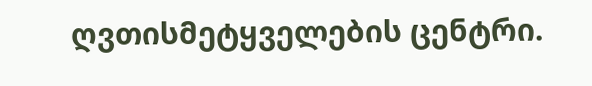ღვთისმეტყველების ცენტრი.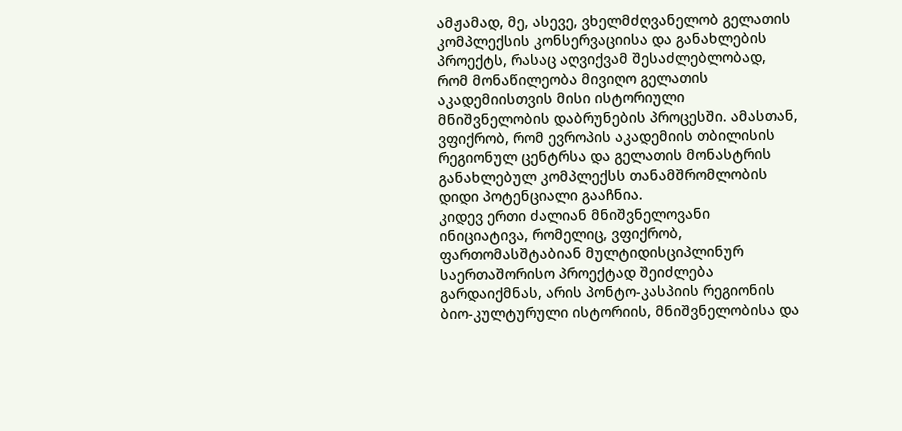ამჟამად, მე, ასევე, ვხელმძღვანელობ გელათის კომპლექსის კონსერვაციისა და განახლების პროექტს, რასაც აღვიქვამ შესაძლებლობად, რომ მონაწილეობა მივიღო გელათის აკადემიისთვის მისი ისტორიული მნიშვნელობის დაბრუნების პროცესში. ამასთან, ვფიქრობ, რომ ევროპის აკადემიის თბილისის რეგიონულ ცენტრსა და გელათის მონასტრის განახლებულ კომპლექსს თანამშრომლობის დიდი პოტენციალი გააჩნია.
კიდევ ერთი ძალიან მნიშვნელოვანი ინიციატივა, რომელიც, ვფიქრობ, ფართომასშტაბიან მულტიდისციპლინურ საერთაშორისო პროექტად შეიძლება გარდაიქმნას, არის პონტო-კასპიის რეგიონის ბიო-კულტურული ისტორიის, მნიშვნელობისა და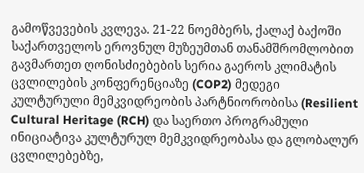გამოწვევების კვლევა. 21-22 ნოემბერს, ქალაქ ბაქოში საქართველოს ეროვნულ მუზეუმთან თანამშრომლობით გავმართეთ ღონისძიებების სერია გაეროს კლიმატის ცვლილების კონფერენციაზე (COP2) მედეგი კულტურული მემკვიდრეობის პარტნიორობისა (Resilient Cultural Heritage (RCH) და საერთო პროგრამული ინიციატივა კულტურულ მემკვიდრეობასა და გლობალურ ცვლილებებზე,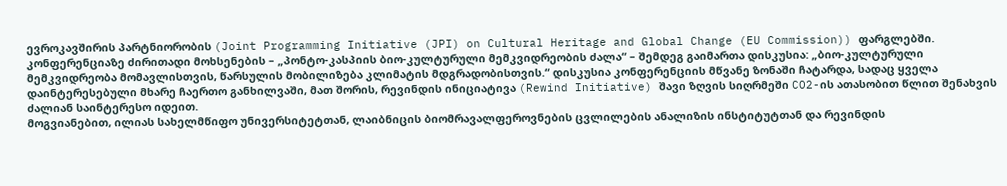ევროკავშირის პარტნიორობის (Joint Programming Initiative (JPI) on Cultural Heritage and Global Change (EU Commission)) ფარგლებში. კონფერენციაზე ძირითადი მოხსენების – „პონტო-კასპიის ბიო-კულტურული მემკვიდრეობის ძალა“ – შემდეგ გაიმართა დისკუსია: „ბიო-კულტურული მემკვიდრეობა მომავლისთვის, წარსულის მობილიზება კლიმატის მდგრადობისთვის.“ დისკუსია კონფერენციის მწვანე ზონაში ჩატარდა, სადაც ყველა დაინტერესებული მხარე ჩაერთო განხილვაში, მათ შორის, რევინდის ინიციატივა (Rewind Initiative) შავი ზღვის სიღრმეში CO2-ის ათასობით წლით შენახვის ძალიან საინტერესო იდეით.
მოგვიანებით, ილიას სახელმწიფო უნივერსიტეტთან, ლაიბნიცის ბიომრავალფეროვნების ცვლილების ანალიზის ინსტიტუტთან და რევინდის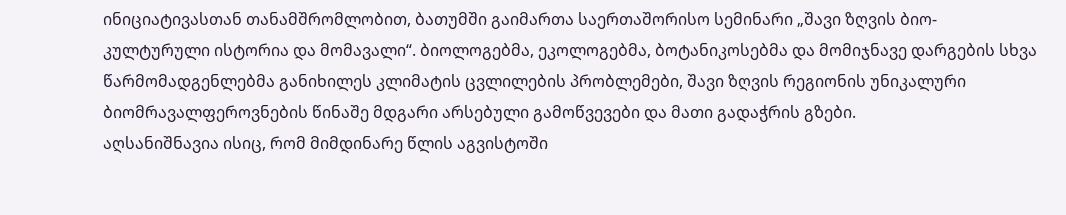ინიციატივასთან თანამშრომლობით, ბათუმში გაიმართა საერთაშორისო სემინარი „შავი ზღვის ბიო-კულტურული ისტორია და მომავალი“. ბიოლოგებმა, ეკოლოგებმა, ბოტანიკოსებმა და მომიჯნავე დარგების სხვა წარმომადგენლებმა განიხილეს კლიმატის ცვლილების პრობლემები, შავი ზღვის რეგიონის უნიკალური ბიომრავალფეროვნების წინაშე მდგარი არსებული გამოწვევები და მათი გადაჭრის გზები.
აღსანიშნავია ისიც, რომ მიმდინარე წლის აგვისტოში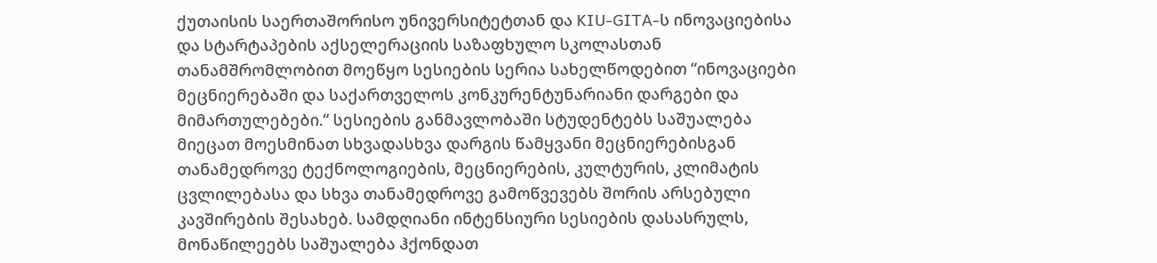ქუთაისის საერთაშორისო უნივერსიტეტთან და KIU-GITA-ს ინოვაციებისა და სტარტაპების აქსელერაციის საზაფხულო სკოლასთან თანამშრომლობით მოეწყო სესიების სერია სახელწოდებით “ინოვაციები მეცნიერებაში და საქართველოს კონკურენტუნარიანი დარგები და მიმართულებები.“ სესიების განმავლობაში სტუდენტებს საშუალება მიეცათ მოესმინათ სხვადასხვა დარგის წამყვანი მეცნიერებისგან თანამედროვე ტექნოლოგიების, მეცნიერების, კულტურის, კლიმატის ცვლილებასა და სხვა თანამედროვე გამოწვევებს შორის არსებული კავშირების შესახებ. სამდღიანი ინტენსიური სესიების დასასრულს, მონაწილეებს საშუალება ჰქონდათ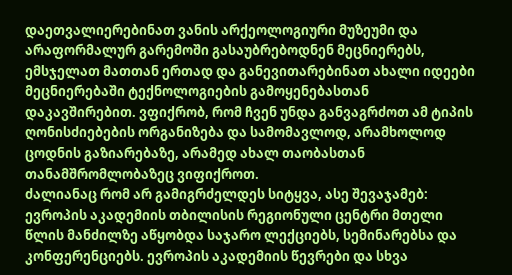დაეთვალიერებინათ ვანის არქეოლოგიური მუზეუმი და არაფორმალურ გარემოში გასაუბრებოდნენ მეცნიერებს, ემსჯელათ მათთან ერთად და განევითარებინათ ახალი იდეები მეცნიერებაში ტექნოლოგიების გამოყენებასთან დაკავშირებით. ვფიქრობ, რომ ჩვენ უნდა განვაგრძოთ ამ ტიპის ღონისძიებების ორგანიზება და სამომავლოდ, არამხოლოდ ცოდნის გაზიარებაზე, არამედ ახალ თაობასთან თანამშრომლობაზეც ვიფიქროთ.
ძალიანაც რომ არ გამიგრძელდეს სიტყვა, ასე შევაჯამებ: ევროპის აკადემიის თბილისის რეგიონული ცენტრი მთელი წლის მანძილზე აწყობდა საჯარო ლექციებს, სემინარებსა და კონფერენციებს. ევროპის აკადემიის წევრები და სხვა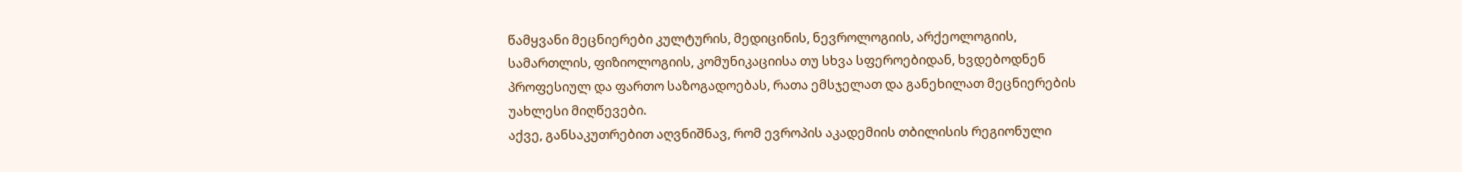წამყვანი მეცნიერები კულტურის, მედიცინის, ნევროლოგიის, არქეოლოგიის, სამართლის, ფიზიოლოგიის, კომუნიკაციისა თუ სხვა სფეროებიდან, ხვდებოდნენ პროფესიულ და ფართო საზოგადოებას, რათა ემსჯელათ და განეხილათ მეცნიერების უახლესი მიღწევები.
აქვე, განსაკუთრებით აღვნიშნავ, რომ ევროპის აკადემიის თბილისის რეგიონული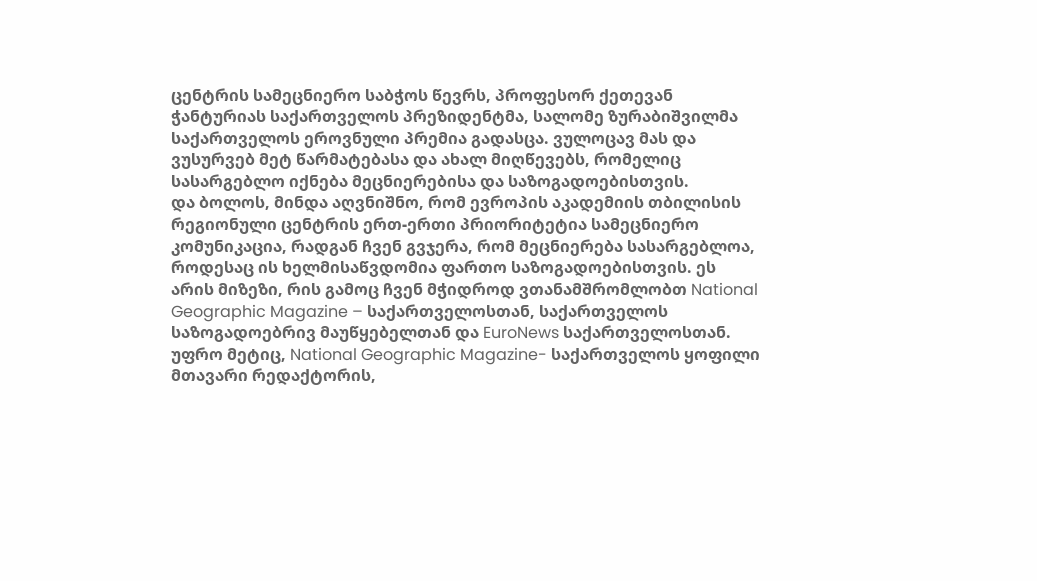ცენტრის სამეცნიერო საბჭოს წევრს, პროფესორ ქეთევან ჭანტურიას საქართველოს პრეზიდენტმა, სალომე ზურაბიშვილმა საქართველოს ეროვნული პრემია გადასცა. ვულოცავ მას და ვუსურვებ მეტ წარმატებასა და ახალ მიღწევებს, რომელიც სასარგებლო იქნება მეცნიერებისა და საზოგადოებისთვის.
და ბოლოს, მინდა აღვნიშნო, რომ ევროპის აკადემიის თბილისის რეგიონული ცენტრის ერთ-ერთი პრიორიტეტია სამეცნიერო კომუნიკაცია, რადგან ჩვენ გვჯერა, რომ მეცნიერება სასარგებლოა, როდესაც ის ხელმისაწვდომია ფართო საზოგადოებისთვის. ეს არის მიზეზი, რის გამოც ჩვენ მჭიდროდ ვთანამშრომლობთ National Geographic Magazine – საქართველოსთან, საქართველოს საზოგადოებრივ მაუწყებელთან და EuroNews საქართველოსთან. უფრო მეტიც, National Geographic Magazine- საქართველოს ყოფილი მთავარი რედაქტორის,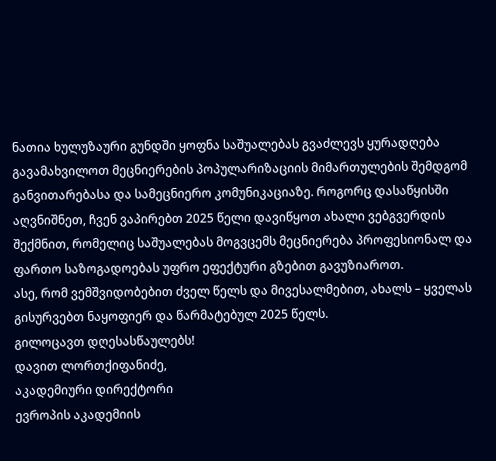ნათია ხულუზაური გუნდში ყოფნა საშუალებას გვაძლევს ყურადღება გავამახვილოთ მეცნიერების პოპულარიზაციის მიმართულების შემდგომ განვითარებასა და სამეცნიერო კომუნიკაციაზე. როგორც დასაწყისში აღვნიშნეთ, ჩვენ ვაპირებთ 2025 წელი დავიწყოთ ახალი ვებგვერდის შექმნით, რომელიც საშუალებას მოგვცემს მეცნიერება პროფესიონალ და ფართო საზოგადოებას უფრო ეფექტური გზებით გავუზიაროთ.
ასე, რომ ვემშვიდობებით ძველ წელს და მივესალმებით, ახალს – ყველას გისურვებთ ნაყოფიერ და წარმატებულ 2025 წელს.
გილოცავთ დღესასწაულებს!
დავით ლორთქიფანიძე,
აკადემიური დირექტორი
ევროპის აკადემიის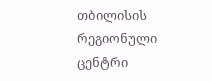თბილისის რეგიონული ცენტრი